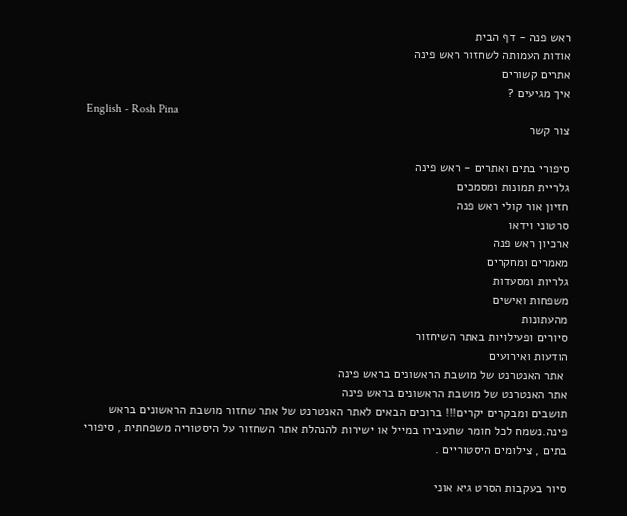ראש פנה - דף הבית
אודות העמותה לשחזור ראש פינה
אתרים קשורים
איך מגיעים ?
English - Rosh Pina
צור קשר

סיפורי בתים ואתרים - ראש פינה
גלריית תמונות ומסמכים
חזיון אור קולי ראש פנה
סרטוני וידאו
ארכיון ראש פנה
מאמרים ומחקרים
גלריות ומסעדות
משפחות ואישים
מהעתונות
סיורים ופעילויות באתר השיחזור
הודעות ואירועים
 אתר האנטרנט של מושבת הראשונים בראש פינה
אתר האנטרנט של מושבת הראשונים בראש פינה
תושבים ומבקרים יקרים!!! ברוכים הבאים לאתר האנטרנט של אתר שחזור מושבת הראשונים בראש פינה.נשמח לכל חומר שתעבירו במייל או ישירות להנהלת אתר השחזור על היסטוריה משפחתית , סיפורי בתים , צילומים היסטוריים .

סיור בעקבות הסרט גיא אוני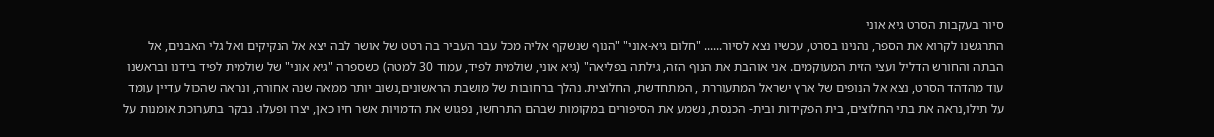סיור בעקבות הסרט גיא אוני
התרגשנו לקרוא את הספר, נהנינו בסרט, עכשיו נצא לסיור...... "חלום גיא-אוני" "הנוף שנשקף אליה מכל עבר העביר בה רטט של אושר לבה יצא אל הנקיקים ואל גלי האבנים, אל הבתה והחורש הדליל ועצי הזית המעוקמים. אני אוהבת את הנוף הזה, גילתה בפליאה" (גיא אוני, שולמית לפיד, עמוד 30 למטה) כשספרה "גיא אוני" של שולמית לפיד בידנו ובראשנו עוד מהדהד הסרט, נצא אל הנופים של ארץ ישראל המתעוררת , המתחדשת, החלוצית. נהלך ברחובות של מושבת הראשונים,נשוב יותר ממאה שנה אחורה, ונראה שהכול עדיין עומד על תילו,נראה את בתי החלוצים, בית הפקידות ובית- הכנסת, נשמע את הסיפורים במקומות שבהם התרחשו, נפגוש את הדמויות אשר חיו כאן, יצרו ופעלו. נבקר בתערוכת אומנות על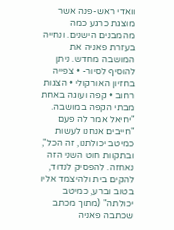וואדי ראש-פנה אשר מוצגת כרגע כמה מהמבנים הישנים. ונחייה בעזרת פאניה את המושבה מחדש. ניתן להוסיף לסיור- • צפייה בחזיון האורקולי • הצגות רחוב • קפה ועוגה באחת מבתי הקפה במושבה. "יחיאל אמר לה פעם "חייבים אנחנו לעשות כמיטב יכולתנו, זה הכל", ובתקוות חוט השני הזה נאחזה. להפסיק לנדוד, להקים בית ולהיצמד אליו בטוב וברע, כמיטב יכולתה" (מתוך מכתב שכתבה פאניה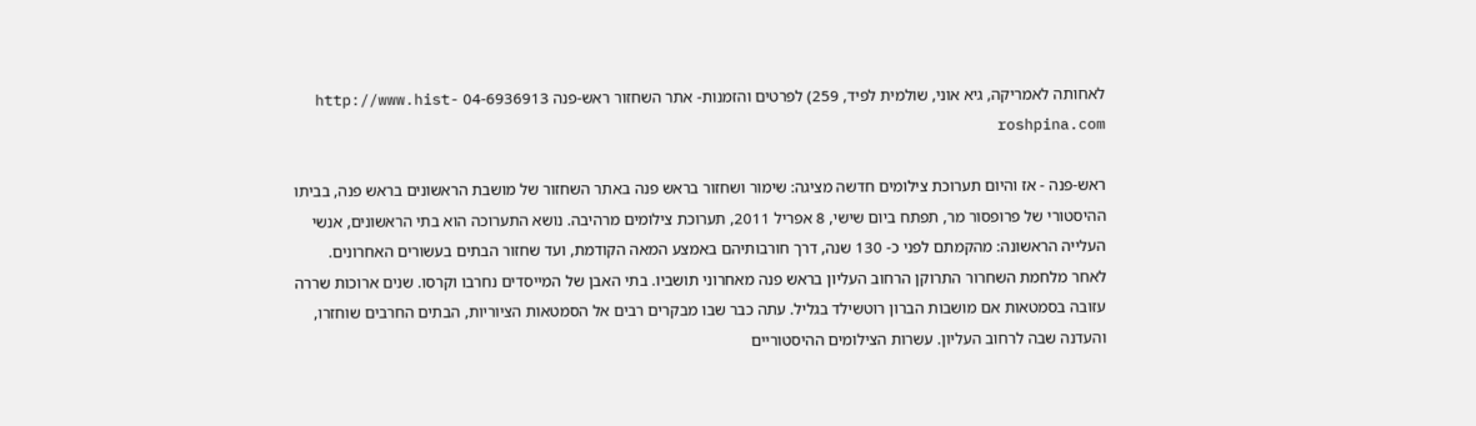לאחותה לאמריקה, גיא אוני, שולמית לפיד, 259) לפרטים והזמנות- אתר השחזור ראש-פנה 04-6936913 http://www.hist-roshpina.com

ראש-פנה - אז והיום תערוכת צילומים חדשה מציגה: שימור ושחזור בראש פנה באתר השחזור של מושבת הראשונים בראש פנה, בביתו ההיסטורי של פרופסור מר, תפתח ביום שישי, 8 אפריל 2011, תערוכת צילומים מרהיבה. נושא התערוכה הוא בתי הראשונים, אנשי העלייה הראשונה: מהקמתם לפני כ- 130 שנה, דרך חורבותיהם באמצע המאה הקודמת, ועד שחזור הבתים בעשורים האחרונים. לאחר מלחמת השחרור התרוקן הרחוב העליון בראש פנה מאחרוני תושביו. בתי האבן של המייסדים נחרבו וקרסו. שנים ארוכות שררה עזובה בסמטאות אם מושבות הברון רוטשילד בגליל. עתה כבר שבו מבקרים רבים אל הסמטאות הציוריות, הבתים החרבים שוחזרו, והעדנה שבה לרחוב העליון. עשרות הצילומים ההיסטוריים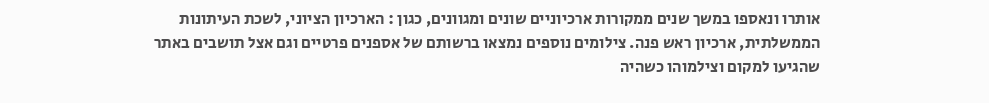אותרו ונאספו במשך שנים ממקורות ארכיוניים שונים ומגוונים, כגון : הארכיון הציוני, לשכת העיתונות הממשלתית, ארכיון ראש פנה. צילומים נוספים נמצאו ברשותם של אספנים פרטיים וגם אצל תושבים באתר שהגיעו למקום וצילמוהו כשהיה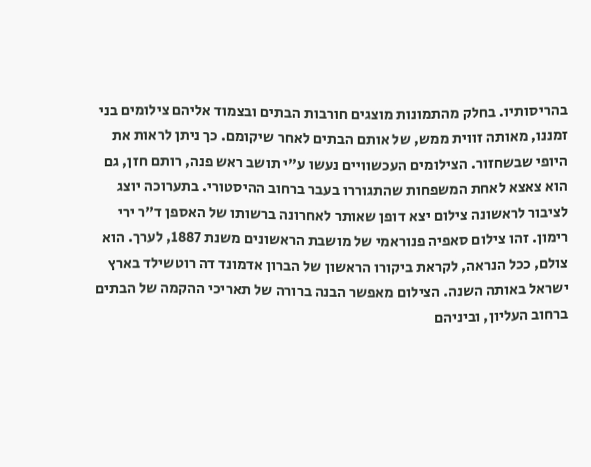בהריסותיו. בחלק מהתמונות מוצגים חורבות הבתים ובצמוד אליהם צילומים בני זמננו, מאותה זווית ממש, של אותם הבתים לאחר שיקומם. כך ניתן לראות את היופי שבשחזור. הצילומים העכשוויים נעשו ע"י תושב ראש פנה, רותם חזן, גם הוא צאצא לאחת המשפחות שהתגוררו בעבר ברחוב ההיסטורי. בתערוכה יוצג לציבור לראשונה צילום יצא דופן שאותר לאחרונה ברשותו של האספן ד"ר ירי רימון. זהו צילום סאפיה פנוראמי של מושבת הראשונים משנת 1887, לערך. הוא צולם, ככל הנראה, לקראת ביקורו הראשון של הברון אדמונד דה רוטשילד בארץ ישראל באותה השנה. הצילום מאפשר הבנה ברורה של תאריכי ההקמה של הבתים ברחוב העליון, וביניהם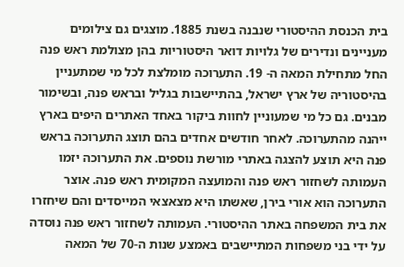בית הכנסת ההיסטורי שנבנה בשנת 1885. מוצגים גם צילומים מעניינים ונדירים של גלויות דואר היסטוריות בהן מצולמת ראש פנה החל מתחילת המאה ה- 19. התערוכה מומלצת לכל מי שמתעניין בהיסטוריה של ארץ ישראל, בהתיישבות בגליל ובראש פנה, ובשימור מבנים. גם כל מי שמעוניין לחוות ביקור באחד האתרים היפים בארץ ייהנה מהתערוכה. לאחר חודשים אחדים בהם תוצג התערוכה בראש פנה היא תוצע להצגה באתרי מורשת נוספים. את התערוכה יזמו העמותה לשחזור ראש פנה והמועצה המקומית ראש פנה. אוצר התערוכה הוא אורי בירן, שאשתו היא מצאצאי המייסדים והם שיחזרו את בית המשפחה באתר ההיסטורי. העמותה לשחזור ראש פנה נוסדה על ידי בני משפחות המתיישבים באמצע שנות ה-70 של המאה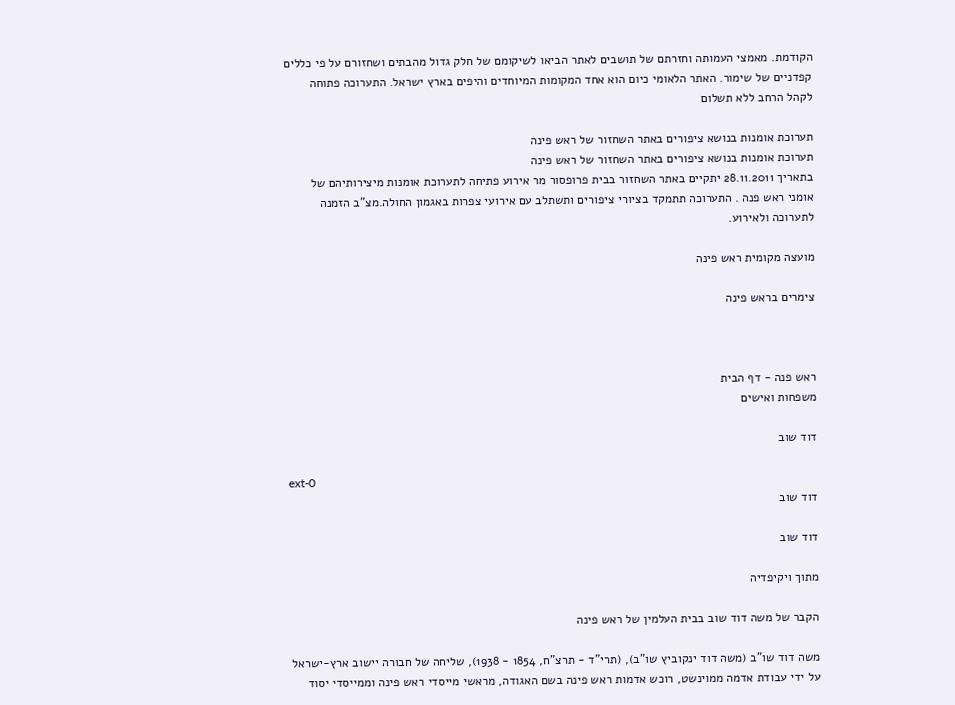הקודמת. מאמצי העמותה וחזרתם של תושבים לאתר הביאו לשיקומם של חלק גדול מהבתים ושחזורם על פי כללים קפדניים של שימור. האתר הלאומי כיום הוא אחד המקומות המיוחדים והיפים בארץ ישראל. התערוכה פתוחה לקהל הרחב ללא תשלום

תערוכת אומנות בנושא ציפורים באתר השחזור של ראש פינה
תערוכת אומנות בנושא ציפורים באתר השחזור של ראש פינה
בתאריך 28.11.2011 יתקיים באתר השחזור בבית פרופסור מר אירוע פתיחה לתערוכת אומנות מיצירותיהם של אומני ראש פנה . התערוכה תתמקד בציורי ציפורים ותשתלב עם אירועי צפרות באגמון החולה.מצ"ב הזמנה לתערוכה ולאירוע.

מועצה מקומית ראש פינה

צימרים בראש פינה



ראש פנה - דף הבית
משפחות ואישים

דוד שוב

ext-0
דוד שוב

דוד שוב

מתוך ויקיפדיה

הקבר של משה דוד שוב בבית העלמין של ראש פינה

משה דוד שו"ב (משה דוד ינקוביץ שו"ב), (תרי"ד - תרצ"ח, 1854 - 1938), שליחה של חבורה יישוב ארץ-ישראל על ידי עבודת אדמה ממוינשט, רוכש אדמות ראש פינה בשם האגודה, מראשי מייסדי ראש פינה וממייסדי יסוד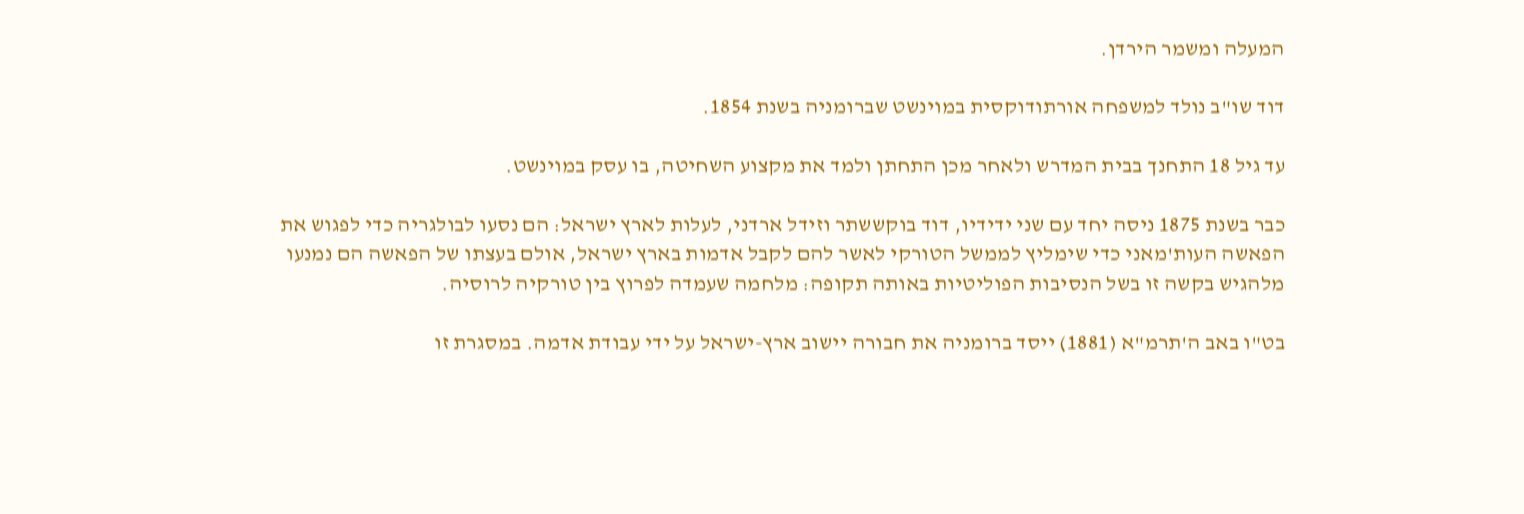המעלה ומשמר הירדן.

דוד שו"ב נולד למשפחה אורתודוקסית במוינשט שברומניה בשנת 1854.

עד גיל 18 התחנך בבית המדרש ולאחר מכן התחתן ולמד את מקצוע השחיטה, בו עסק במוינשט.

כבר בשנת 1875 ניסה יחד עם שני ידידיו, דוד בוקששתר וזידל ארדני, לעלות לארץ ישראל: הם נסעו לבולגריה כדי לפגוש את הפאשה העות'מאני כדי שימליץ לממשל הטורקי לאשר להם לקבל אדמות בארץ ישראל, אולם בעצתו של הפאשה הם נמנעו מלהגיש בקשה זו בשל הנסיבות הפוליטיות באותה תקופה: מלחמה שעמדה לפרוץ בין טורקיה לרוסיה.

בט"ו באב ה'תרמ"א (1881) ייסד ברומניה את חבורה יישוב ארץ-ישראל על ידי עבודת אדמה. במסגרת זו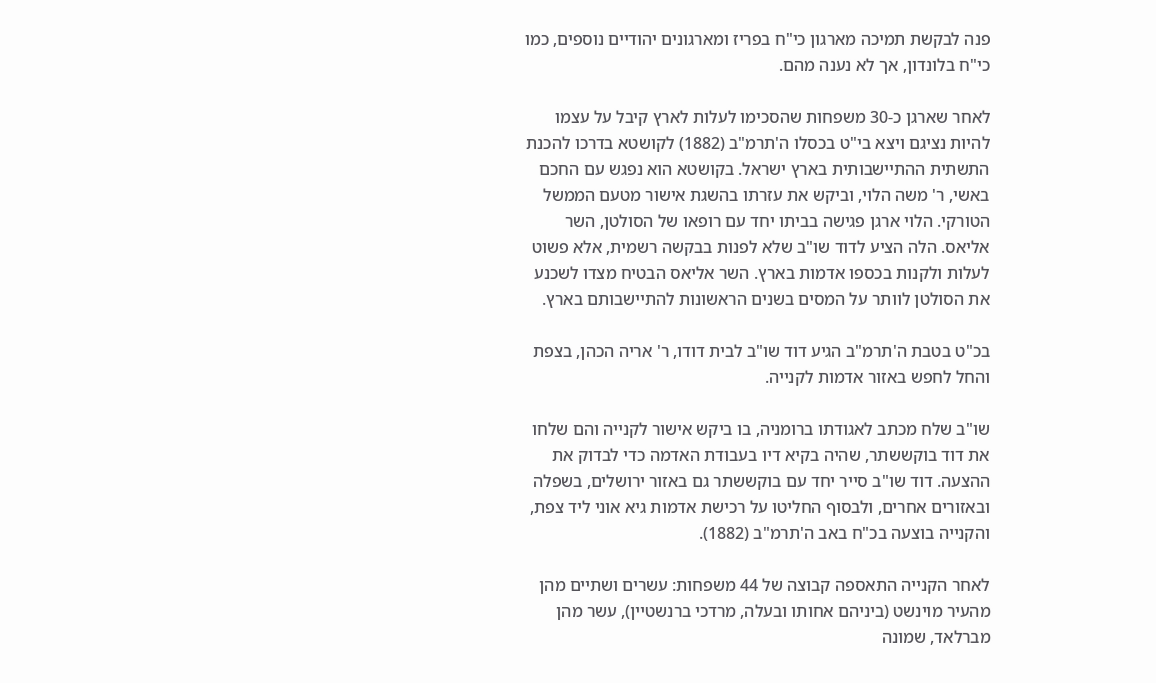פנה לבקשת תמיכה מארגון כי"ח בפריז ומארגונים יהודיים נוספים, כמו כי"ח בלונדון, אך לא נענה מהם.

לאחר שארגן כ-30 משפחות שהסכימו לעלות לארץ קיבל על עצמו להיות נציגם ויצא בי"ט בכסלו ה'תרמ"ב (1882) לקושטא בדרכו להכנת התשתית ההתיישבותית בארץ ישראל. בקושטא הוא נפגש עם החכם באשי, ר' משה הלוי, וביקש את עזרתו בהשגת אישור מטעם הממשל הטורקי. הלוי ארגן פגישה בביתו יחד עם רופאו של הסולטן, השר אליאס. הלה הציע לדוד שו"ב שלא לפנות בבקשה רשמית, אלא פשוט לעלות ולקנות בכספו אדמות בארץ. השר אליאס הבטיח מצדו לשכנע את הסולטן לוותר על המסים בשנים הראשונות להתיישבותם בארץ.

בכ"ט בטבת ה'תרמ"ב הגיע דוד שו"ב לבית דודו, ר' אריה הכהן, בצפת והחל לחפש באזור אדמות לקנייה.

שו"ב שלח מכתב לאגודתו ברומניה, בו ביקש אישור לקנייה והם שלחו את דוד בוקששתר, שהיה בקיא דיו בעבודת האדמה כדי לבדוק את ההצעה. דוד שו"ב סייר יחד עם בוקששתר גם באזור ירושלים, בשפלה ובאזורים אחרים, ולבסוף החליטו על רכישת אדמות גיא אוני ליד צפת, והקנייה בוצעה בכ"ח באב ה'תרמ"ב (1882).

לאחר הקנייה התאספה קבוצה של 44 משפחות: עשרים ושתיים מהן מהעיר מוינשט (ביניהם אחותו ובעלה, מרדכי ברנשטיין), עשר מהן מברלאד, שמונה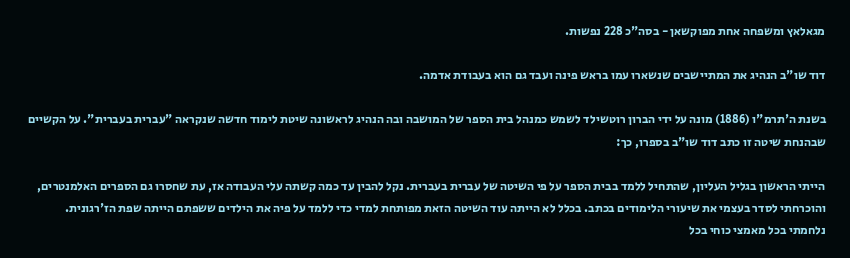מגאלאץ ומשפחה אחת מפוקשאן - בסה"כ 228 נפשות.

דוד שו"ב הנהיג את המתיישבים שנשארו עמו בראש פינה ועבד גם הוא בעבודת אדמה.

בשנת ה'תרמ"ו (1886) מונה על ידי הברון רוטשילד לשמש כמנהל בית הספר של המושבה ובה הנהיג לראשונה שיטת לימוד חדשה שנקראה "עברית בעברית". על הקשיים שבהנחת שיטה זו כתב דוד שו"ב בספרו, כך:

הייתי הראשון בגליל העליון, שהתחיל ללמד בבית הספר על פי השיטה של עברית בעברית. נקל להבין עד כמה קשתה עלי העבודה אז, עת שחסרו גם הספרים האלמנטרים, והוכרחתי לסדר בעצמי את שיעורי הלימודים בכתב. בכלל לא הייתה עוד השיטה הזאת מפותחת למדי כדי ללמד על פיה את הילדים ששפתם הייתה שפת הז'רגונית. נלחמתי בכל מאמצי כוחי בכל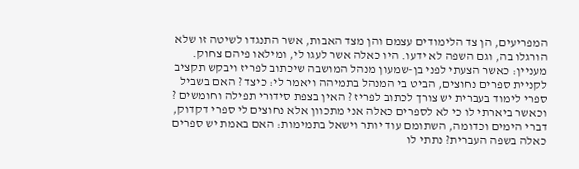המפריעים, הן צד הלימודים עצמם והן מצד האבות, אשר התנגדו לשיטה זו שלא הורגלו בה, וגם השפה לא ידעו. היו כאלה אשר לעגו לי, ומילאו פיהם צחוק. מעניין: כאשר הצעתי לפני בן-שמעון מנהל המושבה שיכתוב לפריז ויבקש תקציב לקניית ספרים נחוצים, הביט בי המנהל בתמיהה ויאמר לי: כיצד ? האם בשביל ספרי לימוד בעברית יש צורך לכתוב לפריז ? האין בצפת סידורי תפילה וחומשים ? וכאשר ביארתי לו כי לא לספרים כאלה אני מתכוון אלא נחוצים לי ספרי דקדוק, דברי הימים וכדומה, השתומם עוד יותר וישאל בתמימות: האם באמת יש ספרים כאלה בשפה העברית? נתתי לו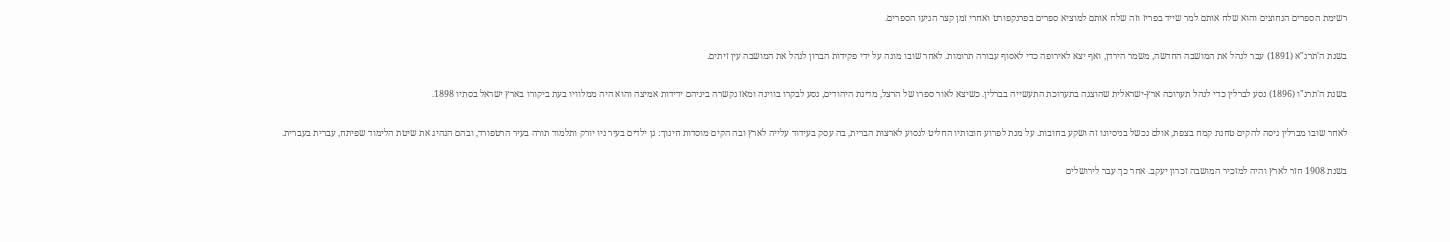רשימת הספרים הנחוצים והוא שלח אותם למר שייד בפריז וזה שלח אותם למוציא ספרים בפרנקפורט ואחרי זמן קצר הגיעו הספרים.

בשנת ה'תרנ"א (1891) עבר לנהל את המושבה החדשה, משמר הירדן, ואף יצא לאירופה כדי לאסוף עבורה תרומות. לאחר שובו מונה על ידי פקידות הברון לנהל את המושבה עין זיתים.

בשנת ה'תרנ"ו (1896) נסע לברלין כדי לנהל תערוכה ארץ-ישראלית שהוצגה בתערוכת התעשייה בברלין. כשיצא לאור ספרו של הרצל, מדינת היהודים, נסע לבקרו בווינה ומאז נקשרה ביניהם ידידות אמיצה והוא היה ממלוויו בעת ביקורו בארץ ישראל בסתיו 1898.

לאחר שובו מברלין ניסה להקים טחנת קמח בצפת, אולם נכשל בניסיונו זה ושקע בחובות. על מנת לפרוע חובותיו החליט לנסוע לארצות הברית, בה עסק בעידוד עלייה לארץ ובה הקים מוסדות חינוך: גן ילדים בעיר ניו יורק ותלמוד תורה בעיר הרטפורד, ובהם הנהיג את שיטת הלימוד שפיתח, עברית בעברית.

בשנת 1908 חזר לארץ והיה למזכיר המושבה זכרון יעקב. אחר כך עבר לירושלים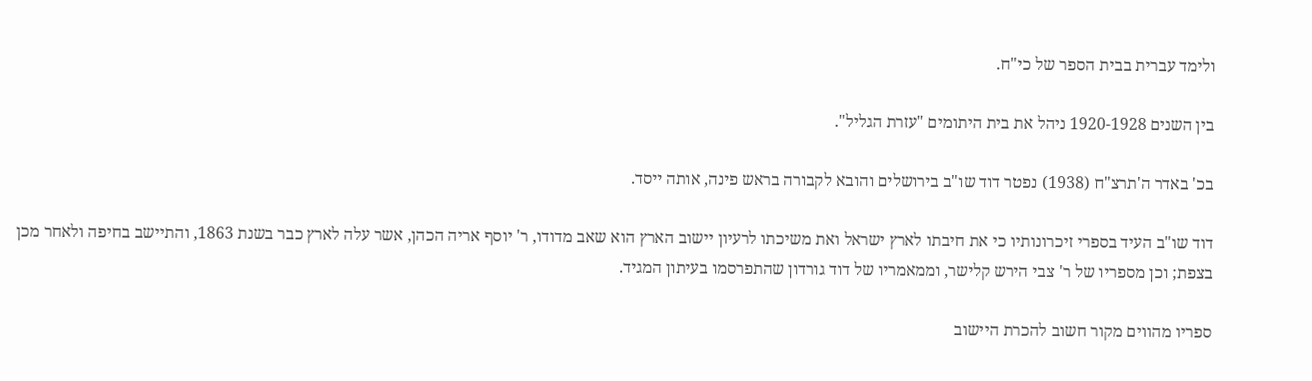ולימד עברית בבית הספר של כי"ח.

בין השנים 1920-1928 ניהל את בית היתומים "עזרת הגליל".

בכ' באדר ה'תרצ"ח (1938) נפטר דוד שו"ב בירושלים והובא לקבורה בראש פינה, אותה ייסד.

דוד שו"ב העיד בספרי זיכרונותיו כי את חיבתו לארץ ישראל ואת משיכתו לרעיון יישוב הארץ הוא שאב מדודו, ר' יוסף אריה הכהן, אשר עלה לארץ כבר בשנת 1863, והתיישב בחיפה ולאחר מכן בצפת; וכן מספריו של ר' צבי הירש קלישר, וממאמריו של דוד גורדון שהתפרסמו בעיתון המגיד.

ספריו מהווים מקור חשוב להכרת היישוב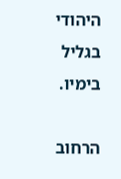היהודי בגליל בימיו.

הרחוב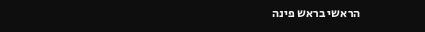הראשי בראש פינה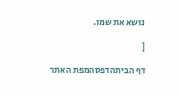נושא את שמו.

[

דף הביתהדפסהמפת האתר